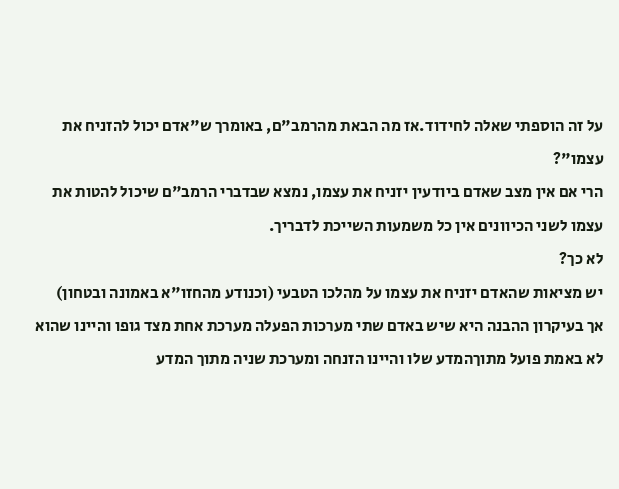על זה הוספתי שאלה לחידוד.אז מה הבאת מהרמב"ם, באומרך ש"אדם יכול להזניח את עצמו"?
הרי אם אין מצב שאדם ביודעין יזניח את עצמו, נמצא שבדברי הרמב"ם שיכול להטות את עצמו לשני הכיוונים אין כל משמעות השייכת לדבריך.
לא כך?
יש מציאות שהאדם יזניח את עצמו על מהלכו הטבעי (וכנודע מהחזו"א באמונה ובטחון)
אך בעיקרון ההבנה היא שיש באדם שתי מערכות הפעלה מערכת אחת מצד גופו והיינו שהוא לא באמת פועל מתוךהמדע שלו והיינו הזנחה ומערכת שניה מתוך המדע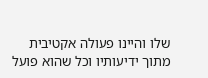שלו והיינו פעולה אקטיבית מתוך ידיעותיו וכל שהוא פועל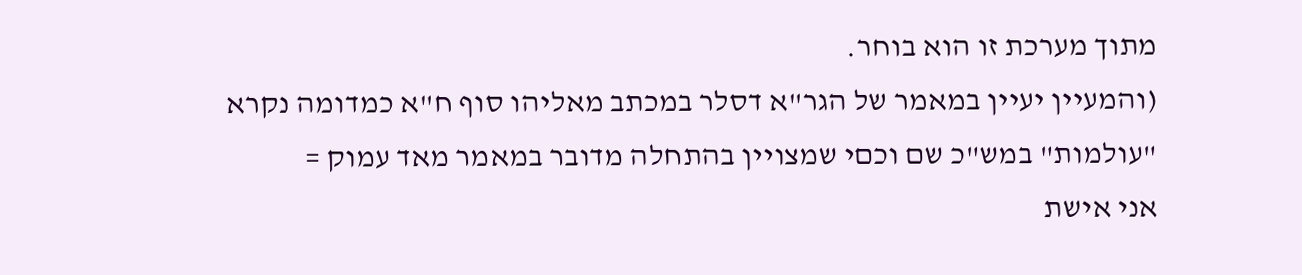מתוך מערכת זו הוא בוחר.
(והמעיין יעיין במאמר של הגר"א דסלר במכתב מאליהו סוף ח"א כמדומה נקרא "עולמות" במש"כ שם וכםי שמצויין בהתחלה מדובר במאמר מאד עמוק =
אני אישת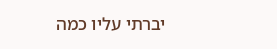יברתי עליו כמה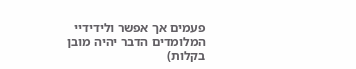פעמים אך אפשר ולידידיי המלומדים הדבר יהיה מובן בקלות)